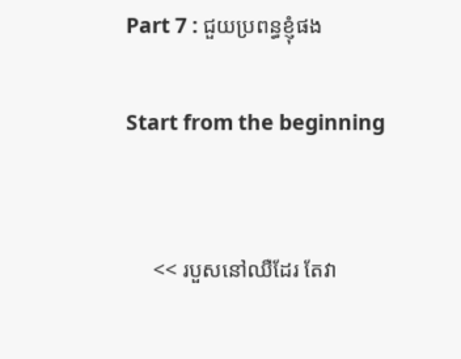Part 7 : ជួយប្រពន្ធខ្ញុំផង

Start from the beginning


     << របួសនៅឈឺដែរ តែវា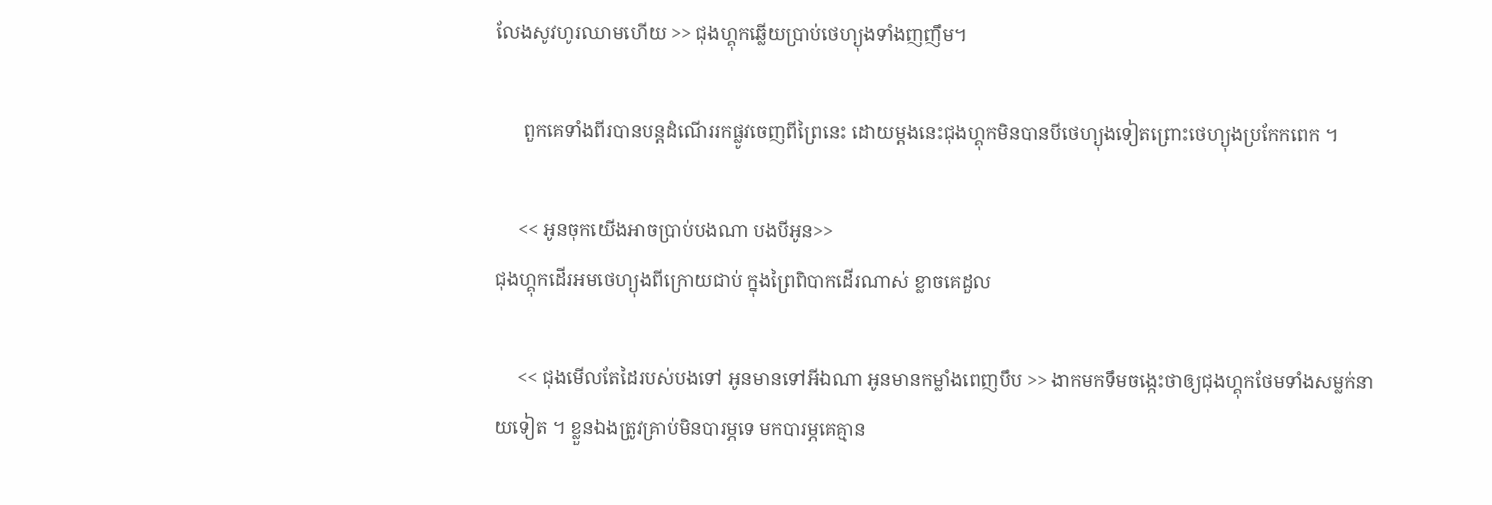លែងសូវហូរឈាមហើយ >> ជុងហ្គុកឆ្លើយប្រាប់ថេហ្យុងទាំងញញឹម។

      ពួកគេទាំងពីរបានបន្តដំណើររកផ្លូវចេញពីព្រៃនេះ ដោយម្តងនេះជុងហ្គុកមិនបានបីថេហ្យុងទៀតព្រោះថេហ្យុងប្រកែកពេក ។

     << អូនចុកយើងអាចប្រាប់បងណា បងបីអូន>>
ជុងហ្គុកដើរអមថេហ្យុងពីក្រោយជាប់ ក្នុងព្រៃពិបាកដើរណាស់ ខ្លាចគេដួល

     << ជុងមើលតែដៃរបស់បងទៅ អូនមានទៅអីឯណា អូនមានកម្លាំងពេញបឹប >> ងាកមកទឹមចង្កេះថាឲ្យជុងហ្គុកថែមទាំងសម្លក់នាយទៀត ។ ខ្លួនឯងត្រូវគ្រាប់មិនបារម្ភទេ មកបារម្ភគេគ្មាន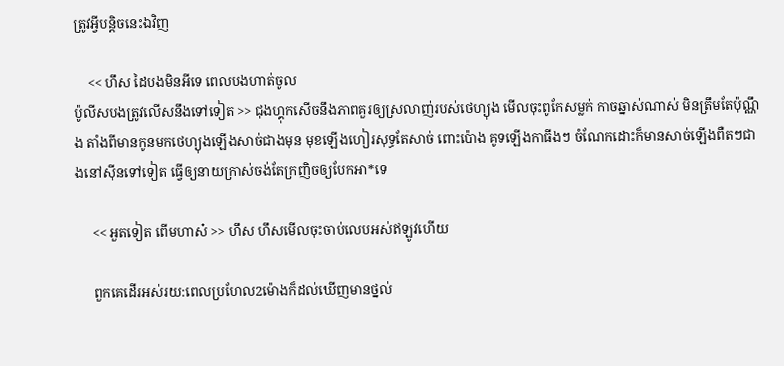ត្រូវអ្វីបន្តិចនេះឯវិញ

    << ហឹស ដៃបងមិនអីទេ ពេលបងហាត់ចូល
ប៉ូលីសបងត្រូវលើសនឹងទៅទៀត >> ជុងហ្គុកសើចនឹងភាពគួរឲ្យស្រលាញ់របស់ថេហ្យុង មើលចុះពូកែសម្លក់ កាចឆ្នាស់ណាស់ មិនត្រឹមតែប៉ុណ្ណឹង តាំងពីមានកូនមកថេហ្យុងឡើងសាច់ជាងមុន មុខឡើងហៀរសុទ្ធតែសាច់ ពោះប៉ោង គូទឡើងកាធីងៗ ចំណែកដោះក៏មានសាច់ឡើងពឺតៗជាងនៅសុីនទៅទៀត ធ្វើឲ្យនាយក្រាស់ចង់តែក្រញិចឲ្យបែកអា*ទេ

     << អួតទៀត ពើមហាស៎ >> ហឹស ហឹសមើលចុះចាប់លេបអស់ឥឡូវហើយ

     ពួកគេដើរអស់រយ:ពេលប្រហែល2ម៉ោងក៏ដល់ឃើញមានថ្នល់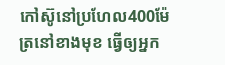កៅស៊ូនៅប្រហែល400ម៉ែត្រនៅខាងមុខ ធ្វើឲ្យអ្នក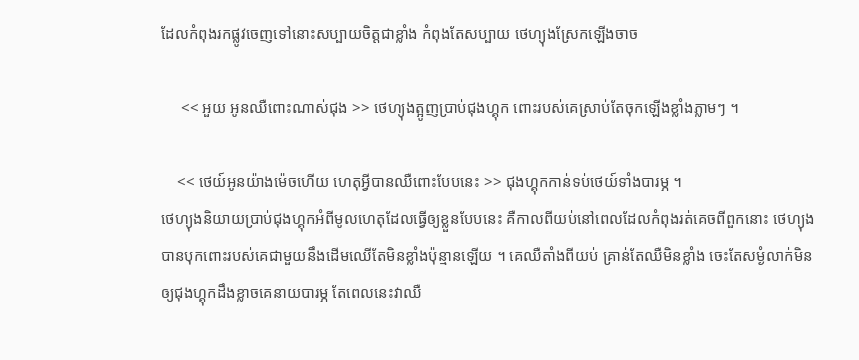ដែលកំពុងរកផ្លូវចេញទៅនោះសប្បាយចិត្តជាខ្លាំង កំពុងតែសប្បាយ ថេហ្យុងស្រែកឡើងចាច

     << អួយ អូនឈឺពោះណាស់ជុង >> ថេហ្យុងត្អូញប្រាប់ជុងហ្គុក ពោះរបស់គេស្រាប់តែចុកឡើងខ្លាំងភ្លាមៗ ។

    << ថេយ៍អូនយ៉ាងម៉េចហើយ ហេតុអ្វីបានឈឺពោះបែបនេះ >> ជុងហ្គុកកាន់ទប់ថេយ៍ទាំងបារម្ភ ។
ថេហ្យុងនិយាយប្រាប់ជុងហ្គុកអំពីមូលហេតុដែលធ្វើឲ្យខ្លួនបែបនេះ គឺកាលពីយប់នៅពេលដែលកំពុងរត់គេចពីពួកនោះ ថេហ្យុងបានបុកពោះរបស់គេជាមួយនឹងដើមឈើតែមិនខ្លាំងប៉ុន្មានឡើយ ។ គេឈឺតាំងពីយប់ គ្រាន់តែឈឺមិនខ្លាំង ចេះតែសម្ងំលាក់មិនឲ្យជុងហ្គុកដឹងខ្លាចគេនាយបារម្ភ តែពេលនេះវាឈឺ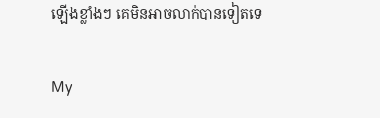ឡើងខ្លាំងៗ គេមិនអាចលាក់បានទៀតទេ

My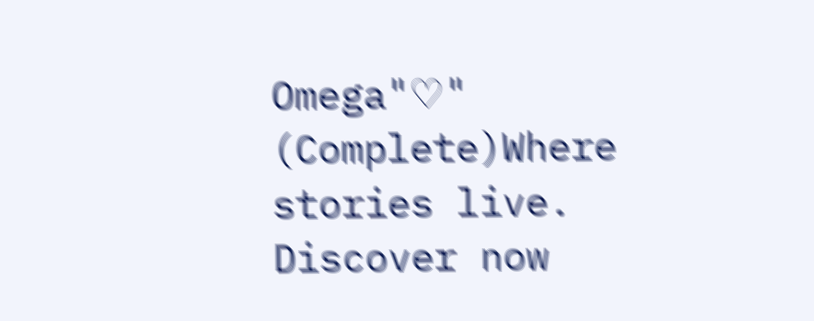Omega"♡" (Complete)Where stories live. Discover now